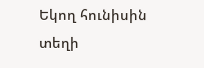Եկող հունիսին տեղի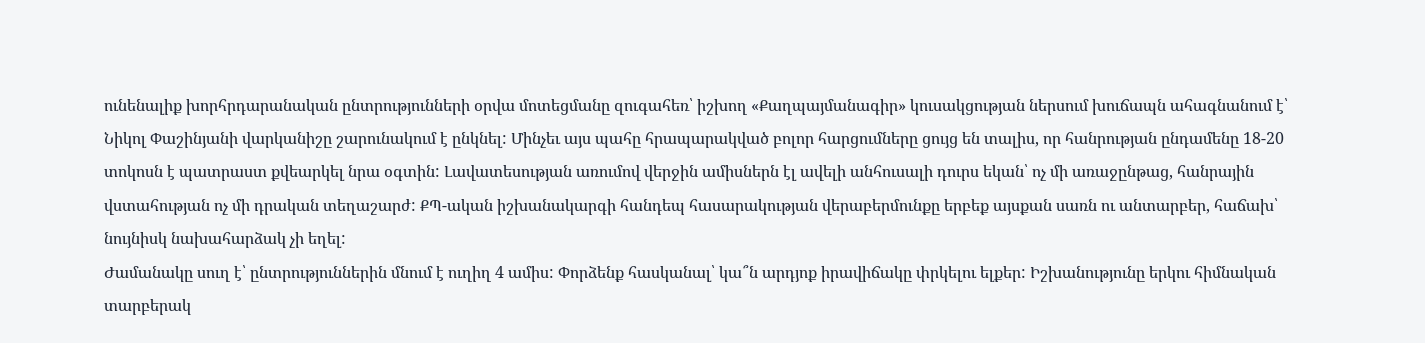ունենալիք խորհրդարանական ընտրությունների օրվա մոտեցմանը զուգահեռ՝ իշխող «Քաղպայմանագիր» կուսակցության ներսում խուճապն ահագնանում է՝ Նիկոլ Փաշինյանի վարկանիշը շարունակում է ընկնել: Մինչեւ այս պահը հրապարակված բոլոր հարցումները ցույց են տալիս, որ հանրության ընդամենը 18-20 տոկոսն է պատրաստ քվեարկել նրա օգտին: Լավատեսության առումով վերջին ամիսներն էլ ավելի անհուսալի դուրս եկան՝ ոչ մի առաջընթաց, հանրային վստահության ոչ մի դրական տեղաշարժ: ՔՊ-ական իշխանակարգի հանդեպ հասարակության վերաբերմունքը երբեք այսքան սառն ու անտարբեր, հաճախ՝ նույնիսկ նախահարձակ չի եղել:
Ժամանակը սուղ է՝ ընտրություններին մնում է ուղիղ 4 ամիս: Փորձենք հասկանալ՝ կա՞ն արդյոք իրավիճակը փրկելու ելքեր: Իշխանությունը երկու հիմնական տարբերակ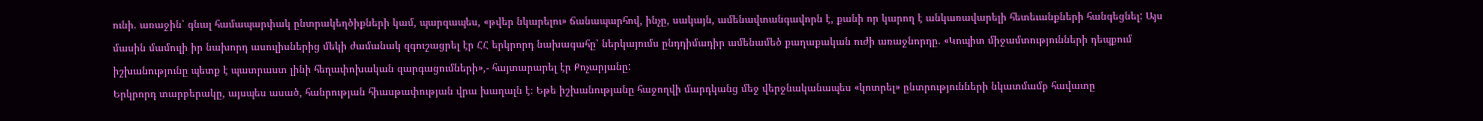ունի. առաջին՝ գնալ համապարփակ ընտրակեղծիքների կամ, պարզապես, «թվեր նկարելու» ճանապարհով, ինչը, սակայն, ամենավտանգավորն է, քանի որ կարող է անկառավարելի հետեւանքների հանգեցնել: Այս մասին մամուլի իր նախորդ ասուլիսներից մեկի ժամանակ զգուշացրել էր ՀՀ երկրորդ նախագահը՝ ներկայումս ընդդիմադիր ամենամեծ քաղաքական ուժի առաջնորդը. «Կոպիտ միջամտությունների դեպքում իշխանությունը պետք է պատրաստ լինի հեղափոխական զարգացումների»,- հայտարարել էր Քոչարյանը:
Երկրորդ տարբերակը, այսպես ասած, հանրության հիասթափության վրա խաղալն է։ Եթե իշխանությանը հաջողվի մարդկանց մեջ վերջնականապես «կոտրել» ընտրությունների նկատմամբ հավատը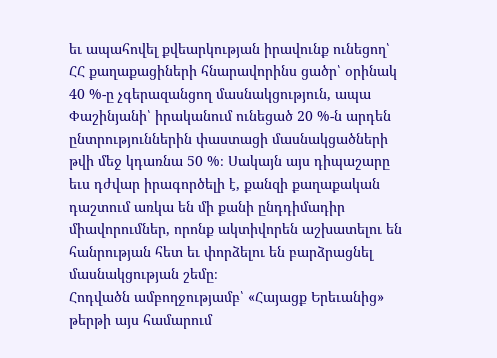եւ ապահովել քվեարկության իրավունք ունեցող՝ ՀՀ քաղաքացիների հնարավորինս ցածր՝ օրինակ 40 %-ը չգերազանցող մասնակցություն, ապա Փաշինյանի՝ իրականում ունեցած 20 %-ն արդեն ընտրություններին փաստացի մասնակցածների թվի մեջ կդառնա 50 %։ Սակայն այս դիպաշարը եւս դժվար իրագործելի է, քանզի քաղաքական դաշտում առկա են մի քանի ընդդիմադիր միավորումներ, որոնք ակտիվորեն աշխատելու են հանրության հետ եւ փորձելու են բարձրացնել մասնակցության շեմը։
Հոդվածն ամբողջությամբ՝ «Հայացք Երեւանից» թերթի այս համարում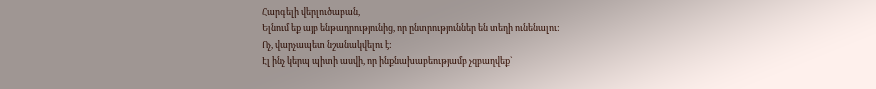Հարգելի վերլուծաբան,
Ելնում եք այբ ենթադրությունից, որ ընտրություններ են տեղի ունենալու:
Ոչ, վարչապետ նշանակվելու է:
Էլ ինչ կերպ պիտի ասվի, որ ինքնախաբեությամբ չզբաղվեք`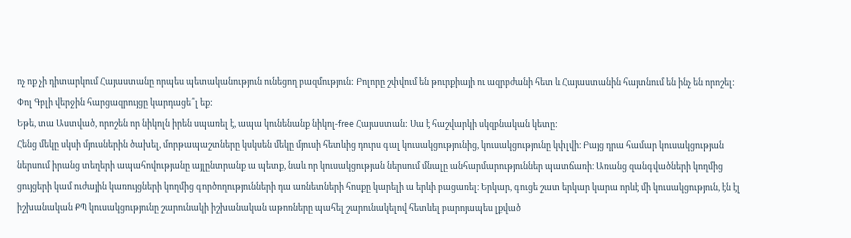ոչ ոք չի դիտարկում Հայաստանը որպես պետականություն ունեցող բազմություն: Բոլորը շփվում են թուրքիայի ու ազրբժանի հետ և Հայաստանին հայտնում են ինչ են որոշել: Փոլ Գբլի վերջին հարցազրույցը կարդացե՞լ եք:
Եթե, տա Աստված, որոշեն որ նիկոլն իրեն սպառել է, ապա կունենանք նիկոլ-free Հայաստան: Սա է հաշվարկի սկզբնական կետը:
Հենց մեկը սկսի մյուսներին ծախել, մորթապաշտները կսկսեն մեկը մյուսի հետևից դուրս գալ կուսակցությունից, կուսակցությունը կփլվի։ Բայց դրա համար կուսակցության ներսում իրանց տեղերի ապահովությանը այլընտրանք ա պետք, նաև որ կուսակցության ներսում մնալը անհարմարություններ պատճառի։ Առանց զանգվածների կողմից ցույցերի կամ ուժային կառույցների կողմից գործողությունների դա առնետների հոսքը կարելի ա երևի բացառել։ Երկար, գուցե շատ երկար կարա որևէ մի կուսակցություն, էն էլ իշխանական ՔՊ կուսակցությունը շարունակի իշխանական աթոռները պահել շարունակելով հետևել բարոյապես լքված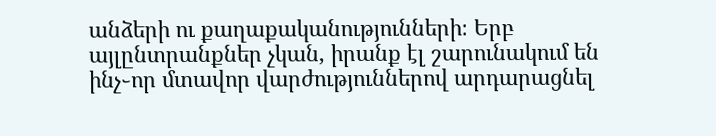անձերի ու քաղաքականությունների։ Երբ այլընտրանքներ չկան, իրանք էլ շարունակում են ինչ֊որ մտավոր վարժություններով արդարացնել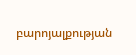բարոյալքության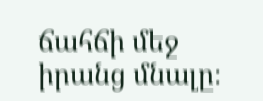ճահճի մեջ իրանց մնալը։